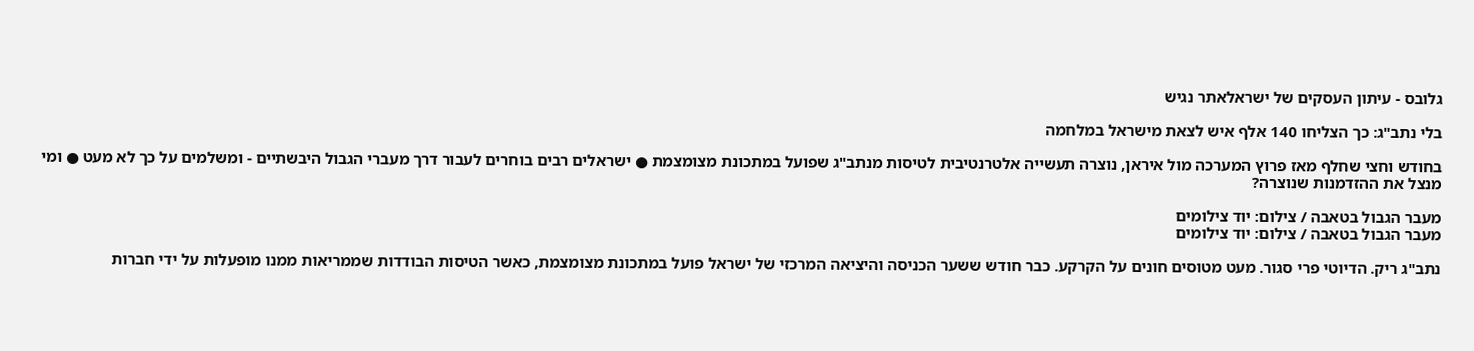גלובס - עיתון העסקים של ישראלאתר נגיש

בלי נתב"ג: כך הצליחו 140 אלף איש לצאת מישראל במלחמה

בחודש וחצי שחלף מאז פרוץ המערכה מול איראן, נוצרה תעשייה אלטרנטיבית לטיסות מנתב"ג שפועל במתכונת מצומצמת ● ישראלים רבים בוחרים לעבור דרך מעברי הגבול היבשתיים - ומשלמים על כך לא מעט ● ומי מנצל את ההזדמנות שנוצרה?

מעבר הגבול בטאבה / צילום: יוד צילומים
מעבר הגבול בטאבה / צילום: יוד צילומים

נתב"ג ריק. הדיוטי פרי סגור. מעט מטוסים חונים על הקרקע. כבר חודש ששער הכניסה והיציאה המרכזי של ישראל פועל במתכונת מצומצמת, כאשר הטיסות הבודדות שממריאות ממנו מופעלות על ידי חברות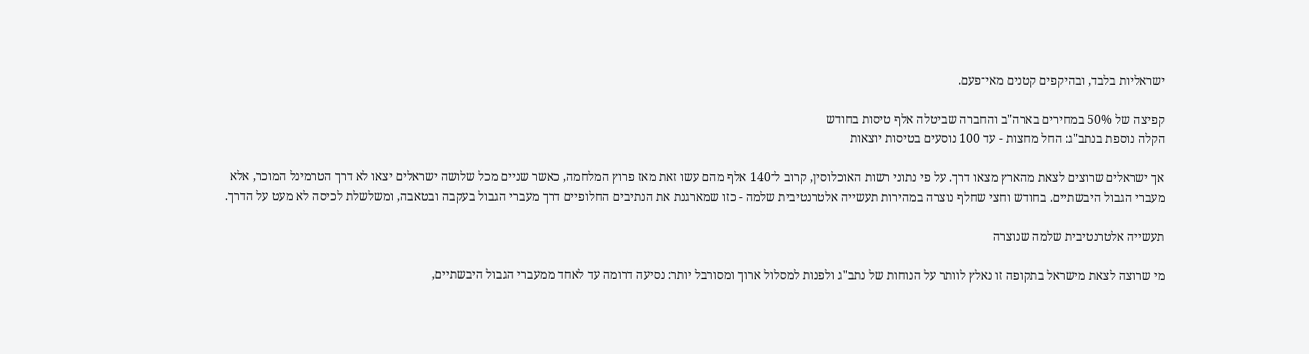ישראליות בלבד, ובהיקפים קטנים מאי־פעם.

קפיצה של 50% במחירים בארה"ב והחברה שביטלה אלף טיסות בחודש
הקלה נוספת בנתב"ג: החל מחצות - עד 100 נוסעים בטיסות יוצאות

אך ישראלים שרוצים לצאת מהארץ מצאו דרך. על פי נתוני רשות האוכלוסין, קרוב ל־140 אלף מהם עשו זאת מאז פרוץ המלחמה, כאשר שניים מכל שלושה ישראלים יצאו לא דרך הטרמינל המוכר, אלא מעברי הגבול היבשתיים. בחודש וחצי שחלף נוצרה במהירות תעשייה אלטרנטיבית שלמה - כזו שמארגנת את הנתיבים החלופיים דרך מעברי הגבול בעקבה ובטאבה, ומשלשלת לכיסה לא מעט על הדרך.

תעשייה אלטרנטיבית שלמה שנוצרה

מי שרוצה לצאת מישראל בתקופה זו נאלץ לוותר על הנוחות של נתב"ג ולפנות למסלול ארוך ומסורבל יותר: נסיעה דרומה עד לאחד ממעברי הגבול היבשתיים,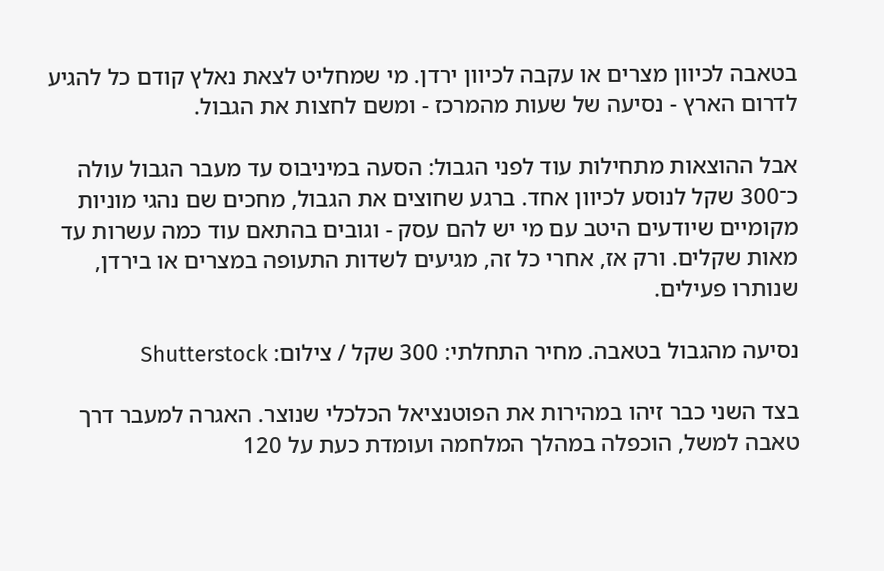בטאבה לכיוון מצרים או עקבה לכיוון ירדן. מי שמחליט לצאת נאלץ קודם כל להגיע לדרום הארץ - נסיעה של שעות מהמרכז - ומשם לחצות את הגבול.

אבל ההוצאות מתחילות עוד לפני הגבול: הסעה במיניבוס עד מעבר הגבול עולה כ־300 שקל לנוסע לכיוון אחד. ברגע שחוצים את הגבול, מחכים שם נהגי מוניות מקומיים שיודעים היטב עם מי יש להם עסק - וגובים בהתאם עוד כמה עשרות עד מאות שקלים. ורק אז, אחרי כל זה, מגיעים לשדות התעופה במצרים או בירדן, שנותרו פעילים.

נסיעה מהגבול בטאבה. מחיר התחלתי: 300 שקל / צילום: Shutterstock

בצד השני כבר זיהו במהירות את הפוטנציאל הכלכלי שנוצר. האגרה למעבר דרך טאבה למשל, הוכפלה במהלך המלחמה ועומדת כעת על 120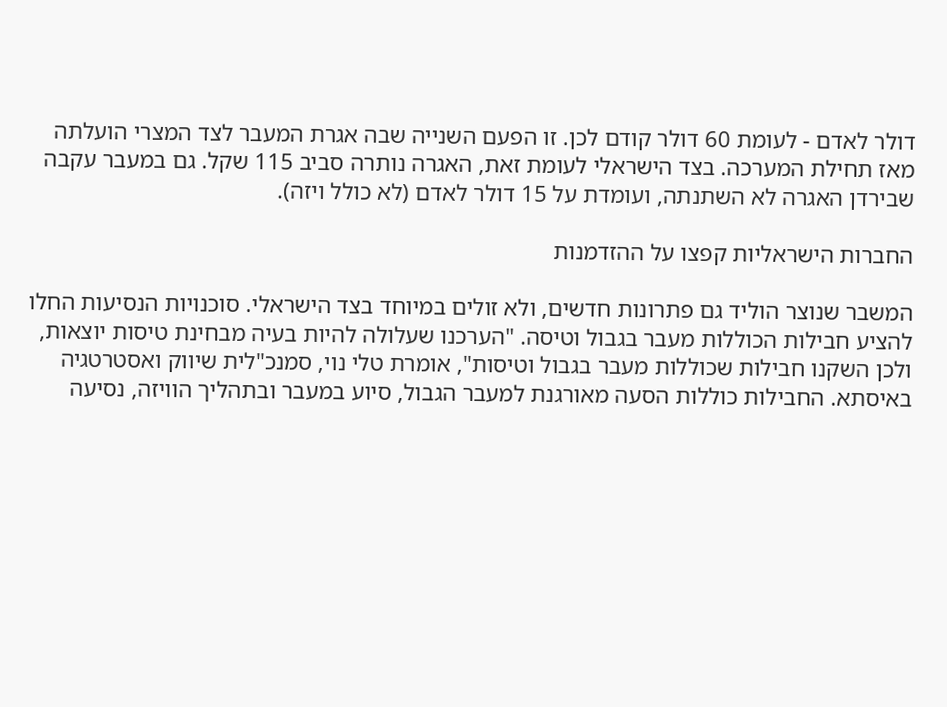דולר לאדם - לעומת 60 דולר קודם לכן. זו הפעם השנייה שבה אגרת המעבר לצד המצרי הועלתה מאז תחילת המערכה. בצד הישראלי לעומת זאת, האגרה נותרה סביב 115 שקל. גם במעבר עקבה שבירדן האגרה לא השתנתה, ועומדת על 15 דולר לאדם (לא כולל ויזה).

החברות הישראליות קפצו על ההזדמנות

המשבר שנוצר הוליד גם פתרונות חדשים, ולא זולים במיוחד בצד הישראלי. סוכנויות הנסיעות החלו להציע חבילות הכוללות מעבר בגבול וטיסה. "הערכנו שעלולה להיות בעיה מבחינת טיסות יוצאות, ולכן השקנו חבילות שכוללות מעבר בגבול וטיסות", אומרת טלי נוי, סמנכ"לית שיווק ואסטרטגיה באיסתא. החבילות כוללות הסעה מאורגנת למעבר הגבול, סיוע במעבר ובתהליך הוויזה, נסיעה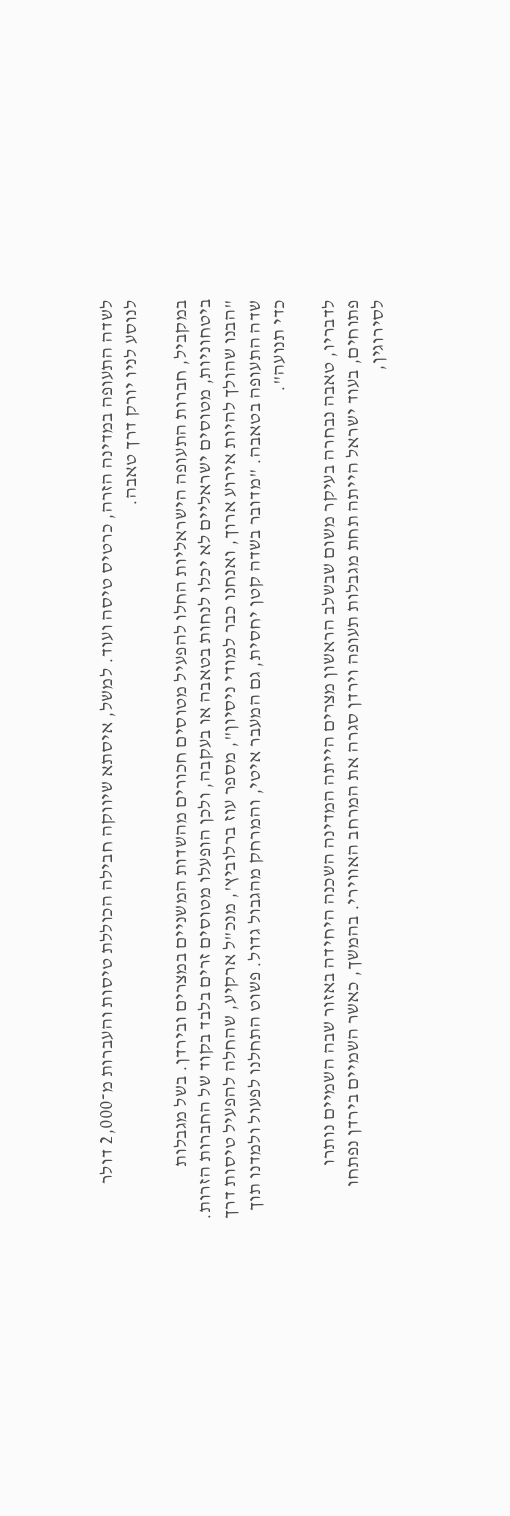לשדה התעופה במדינה הזרה, כרטיס טיסה ועוד. למשל, איסתא שיווקה חבילה הכוללת טיסות והעברות מ־2,000 דולר לנוסע לניו יורק דרך טאבה.

במקביל, חברות התעופה הישראליות החלו להפעיל מטוסים חכורים מהשדות המשניים במצרים ובירדן. בשל מגבלות ביטחוניות, מטוסים ישראליים לא יכלו לנחות בטאבה או בעקבה, ולכן הופעלו מטוסים זרים בלבד בקוד של החברות הזרות. "הבנו שהולך להיות אירוע ארוך, ואנחנו כבר למודי ניסיון", מספר עוז ברלוביץ', מנכ"ל ארקיע, שהחלה להפעיל טיסות דרך שדה התעופה בטאבה. "מדובר בשדה קטן יחסית, גם המעבר איטי, והמרחק מהגבול גדול. פשוט התחלנו לפעול ולמדנו תוך כדי תנועה".

לדבריו, טאבה נבחרה בעיקר משום שבשלב הראשון מצרים הייתה המדינה השכנה היחידה באזור שבה השמיים נותרו פתוחים, בעוד ישראל הייתה תחת מגבלות תעופה וירדן סגרה את המרחב האווירי. בהמשך, כאשר השמיים בירדן נפתחו לסירוגין,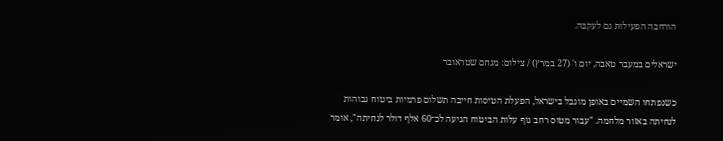הורחבה הפעילות גם לעקבה.

ישראלים במעבר טאבה, יום ו' (27 במרץ) / צילום: מנחם שטראובר

כשנפתחו השמיים באופן מוגבל בישראל, הפעלת הטיסות חייבה תשלום פרמיות ביטוח גבוהות לנחיתה באזור מלחמה. "עבור מטוס רחב גוף עלות הביטוח הגיעה לכ־60 אלף דולר לנחיתה", אומר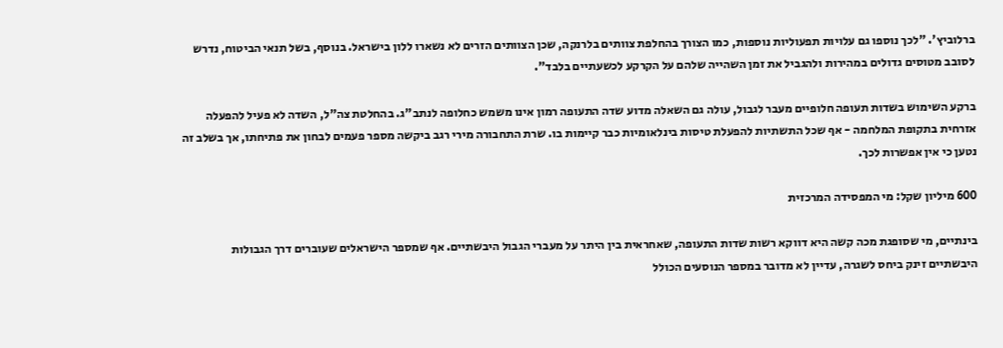ברלוביץ'. "לכך נוספו גם עלויות תפעוליות נוספות, כמו הצורך בהחלפת צוותים בלרנקה, שכן הצוותים הזרים לא נשארו ללון בישראל. בנוסף, בשל תנאי הביטוח, נדרש לסובב מטוסים גדולים במהירות ולהגביל את זמן השהייה שלהם על הקרקע לכשעתיים בלבד".

ברקע השימוש בשדות תעופה חלופיים מעבר לגבול, עולה גם השאלה מדוע שדה התעופה רמון אינו משמש כחלופה לנתב"ג. בהחלטת צה"ל, השדה לא פעיל להפעלה אזרחית בתקופת המלחמה - אף שכל התשתיות להפעלת טיסות בינלאומיות כבר קיימות בו. שרת התחבורה מירי רגב ביקשה מספר פעמים לבחון את פתיחתו, אך בשלב זה נטען כי אין אפשרות לכך.

600 מיליון שקל: מי המפסידה המרכזית

בינתיים, מי שסופגת מכה קשה היא דווקא רשות שדות התעופה, שאחראית בין היתר על מעברי הגבול היבשתיים. אף שמספר הישראלים שעוברים דרך הגבולות היבשתיים זינק ביחס לשגרה, עדיין לא מדובר במספר הנוסעים הכולל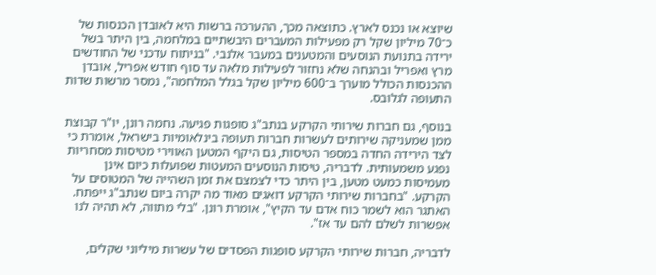שיוצא או נכנס לארץ. כתוצאה מכך, ההערכה ברשות היא לאובדן הכנסות של כ־70 מיליון שקל רק מפעילות המעברים היבשתיים במלחמה, בין היתר בשל ירידה בתנועת הנוסעים והמטענים במעבר אלנבי. "בניתוח עדכני של החודשים מרץ ואפריל ובהנחה שלא נחזור לפעילות מלאה עד סוף חודש אפריל, אובדן ההכנסות הכולל מוערך ב־600 מיליון שקל בגלל המלחמה", נמסר מרשות שדות התעופה לגלובס.

בנוסף, גם חברות שירותי הקרקע בנתב"ג סופגות פגיעה. נחמה רונן, יו"ר קבוצת ממן שמעניקה שירותים לעשרות חברות תעופה בינלאומיות בישראל, אומרת כי לצד הירידה החדה במספר הטיסות, גם היקף המטען האווירי מטיסות מסחריות נפגע משמעותית. לדבריה, טיסות הנוסעים המעטות שפועלות כיום אינן מעמיסות כמעט מטען, בין היתר כדי לצמצם את זמן השהייה של המטוסים על הקרקע. "בחברות שירותי הקרקע דואגים מאוד מה יקרה ביום שנתב"ג ייפתח. האתגר הוא לשמר כוח אדם עד הקיץ", אומרת רונן. "בלי מתווה, לא תהיה לנו אפשרות לשלם להם עד אז".

לדבריה, חברות שירותי הקרקע סופגות הפסדים של עשרות מיליוני שקלים,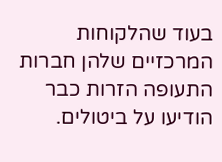בעוד שהלקוחות המרכזיים שלהן חברות התעופה הזרות כבר הודיעו על ביטולים.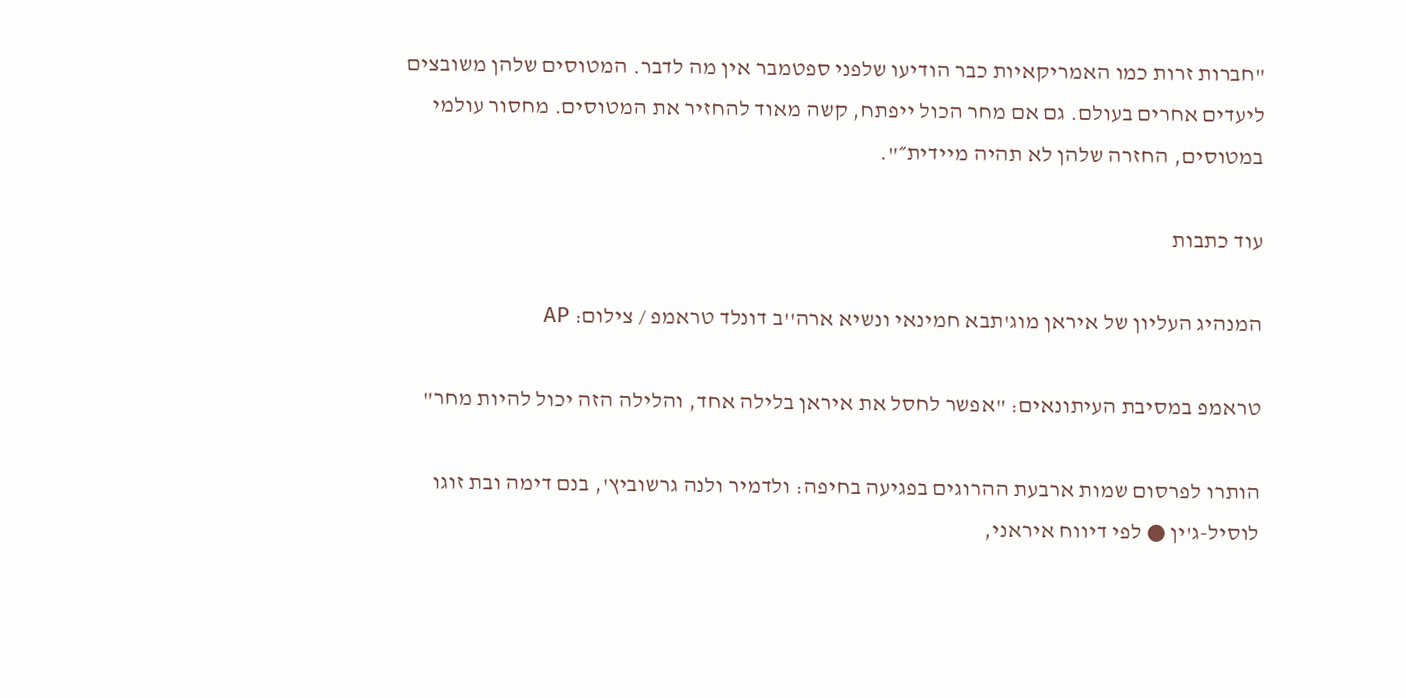"חברות זרות כמו האמריקאיות כבר הודיעו שלפני ספטמבר אין מה לדבר. המטוסים שלהן משובצים ליעדים אחרים בעולם. גם אם מחר הכול ייפתח, קשה מאוד להחזיר את המטוסים. מחסור עולמי במטוסים, החזרה שלהן לא תהיה מיידית״".

עוד כתבות

המנהיג העליון של איראן מוג'תבא חמינאי ונשיא ארה''ב דונלד טראמפ / צילום: AP

טראמפ במסיבת העיתונאים: "אפשר לחסל את איראן בלילה אחד, והלילה הזה יכול להיות מחר"

הותרו לפרסום שמות ארבעת ההרוגים בפגיעה בחיפה: ולדמיר ולנה גרשוביץ', בנם דימה ובת זוגו לוסיל-ג'ין ● לפי דיווח איראני,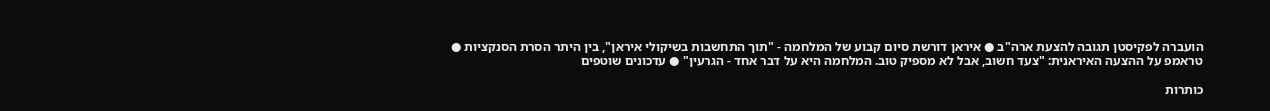הועברה לפקיסטן תגובה להצעת ארה"ב ● איראן דורשת סיום קבוע של המלחמה - "תוך התחשבות בשיקולי איראן", בין היתר הסרת הסנקציות ● טראמפ על ההצעה האיראנית: "צעד חשוב, אבל לא מספיק טוב. המלחמה היא על דבר אחד - הגרעין" ● עדכונים שוטפים

כותרות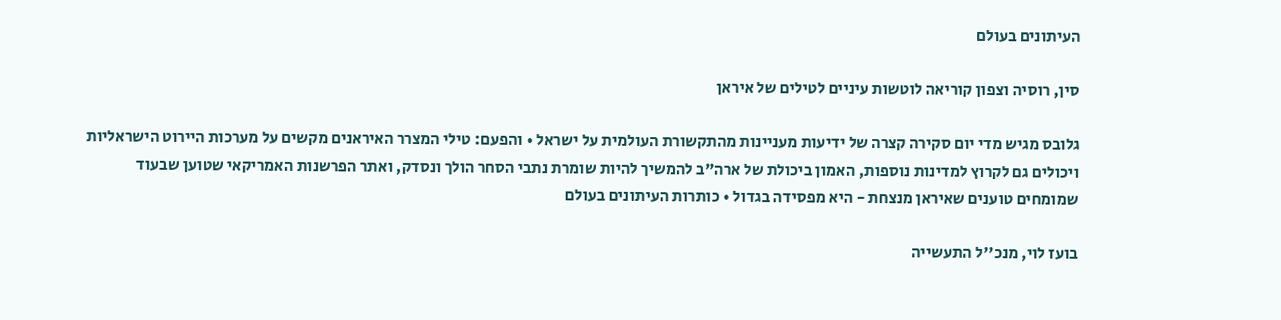העיתונים בעולם

סין, רוסיה וצפון קוריאה לוטשות עיניים לטילים של איראן

גלובס מגיש מדי יום סקירה קצרה של ידיעות מעניינות מהתקשורת העולמית על ישראל • והפעם: טילי המצרר האיראנים מקשים על מערכות היירוט הישראליות ויכולים גם לקרוץ למדינות נוספות, האמון ביכולת של ארה"ב להמשיך להיות שומרת נתבי הסחר הולך ונסדק, ואתר הפרשנות האמריקאי שטוען שבעוד שמומחים טוענים שאיראן מנצחת - היא מפסידה בגדול • כותרות העיתונים בעולם

בועז לוי, מנכ''ל התעשייה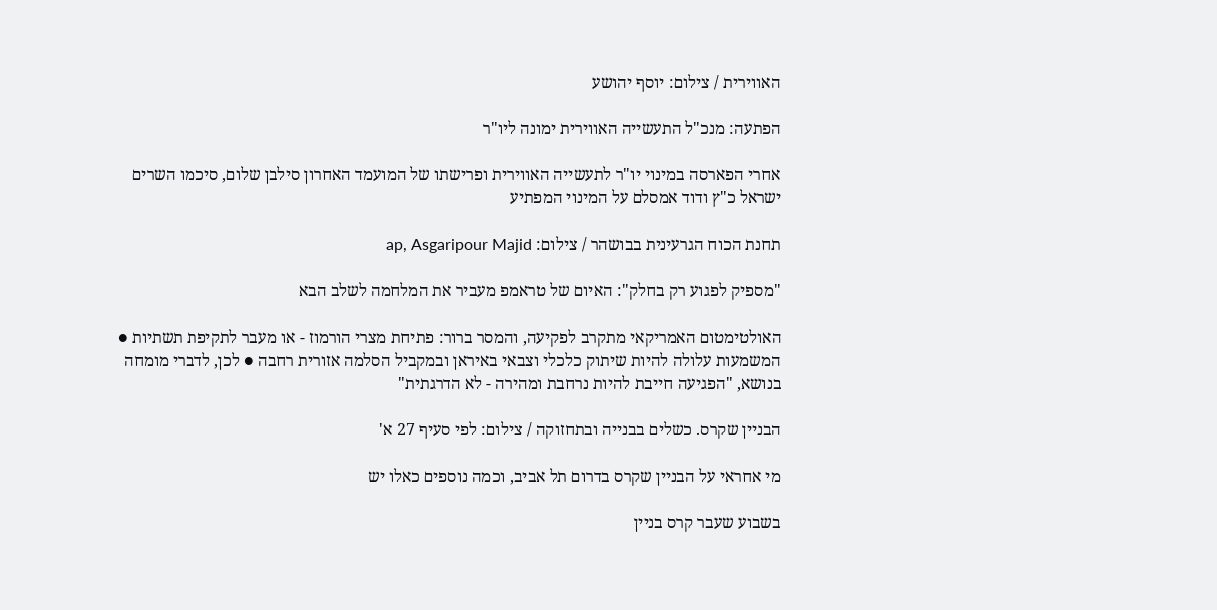האווירית / צילום: יוסף יהושע

הפתעה: מנכ"ל התעשייה האווירית ימונה ליו"ר

אחרי הפארסה במינוי יו"ר לתעשייה האווירית ופרישתו של המועמד האחרון סילבן שלום, סיכמו השרים ישראל כ"ץ ודוד אמסלם על המינוי המפתיע

תחנת הכוח הגרעינית בבושהר / צילום: ap, Asgaripour Majid

"מספיק לפגוע רק בחלק": האיום של טראמפ מעביר את המלחמה לשלב הבא

האולטימטום האמריקאי מתקרב לפקיעה, והמסר ברור: פתיחת מצרי הורמוז - או מעבר לתקיפת תשתיות ● המשמעות עלולה להיות שיתוק כלכלי וצבאי באיראן ובמקביל הסלמה אזורית רחבה ● לכן, לדברי מומחה בנושא, "הפגיעה חייבת להיות נרחבת ומהירה - לא הדרגתית"

הבניין שקרס. כשלים בבנייה ובתחזוקה / צילום: לפי סעיף 27 א'

מי אחראי על הבניין שקרס בדרום תל אביב, וכמה נוספים כאלו יש

בשבוע שעבר קרס בניין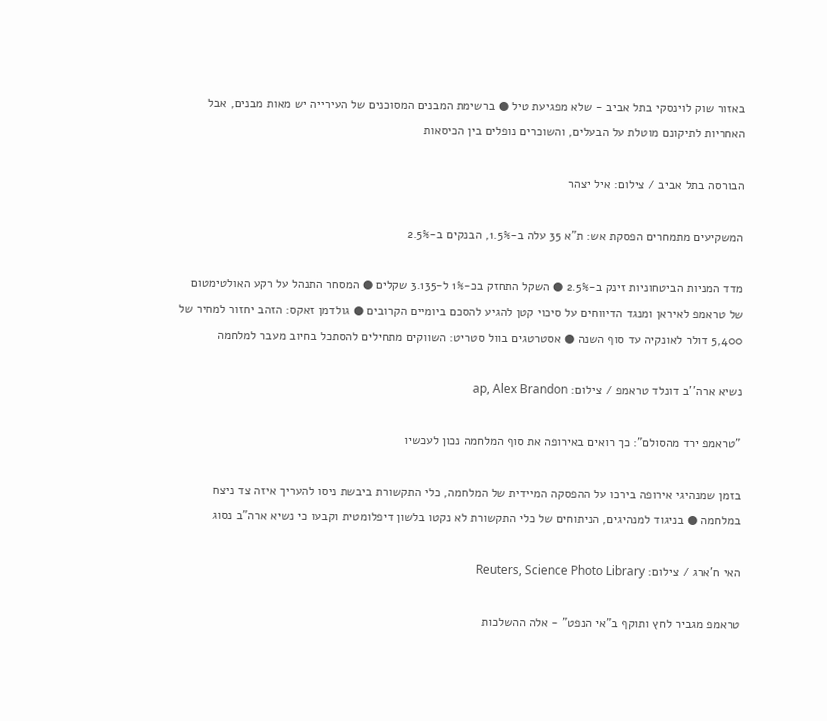באזור שוק לוינסקי בתל אביב - שלא מפגיעת טיל ● ברשימת המבנים המסוכנים של העירייה יש מאות מבנים, אבל האחריות לתיקונם מוטלת על הבעלים, והשוכרים נופלים בין הכיסאות

הבורסה בתל אביב / צילום: איל יצהר

המשקיעים מתמחרים הפסקת אש: ת"א 35 עלה ב-1.5%, הבנקים ב-2.5%

מדד המניות הביטחוניות זינק ב-2.5% ● השקל התחזק בכ-1% ל-3.135 שקלים ● המסחר התנהל על רקע האולטימטום של טראמפ לאיראן ומנגד הדיווחים על סיכוי קטן להגיע להסכם ביומיים הקרובים ● גולדמן זאקס: הזהב יחזור למחיר של 5,400 דולר לאונקיה עד סוף השנה ● אסטרטגים בוול סטריט: השווקים מתחילים להסתכל בחיוב מעבר למלחמה

נשיא ארה''ב דונלד טראמפ / צילום: ap, Alex Brandon

"טראמפ ירד מהסולם": כך רואים באירופה את סוף המלחמה נכון לעכשיו

בזמן שמנהיגי אירופה בירכו על ההפסקה המיידית של המלחמה, כלי התקשורת ביבשת ניסו להעריך איזה צד ניצח במלחמה ● בניגוד למנהיגים, הניתוחים של כלי התקשורת לא נקטו בלשון דיפלומטית וקבעו כי נשיא ארה"ב נסוג

האי ח'ארג / צילום: Reuters, Science Photo Library

טראמפ מגביר לחץ ותוקף ב"אי הנפט" - אלה ההשלכות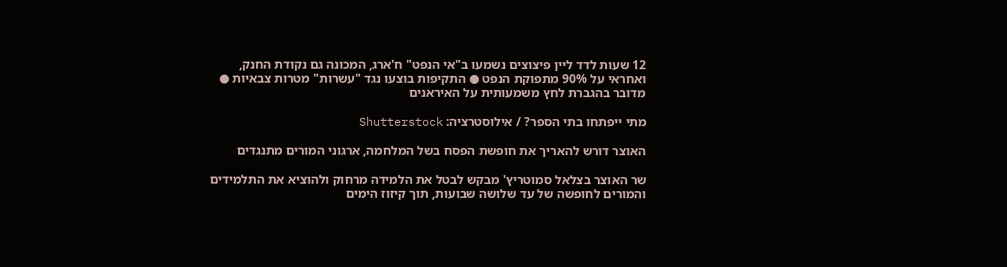12 שעות לדד ליין פיצוצים נשמעו ב"אי הנפט" ח'ארג, המכונה גם נקודת החנק, ואחראי על 90% מתפוקת הנפט ● התקיפות בוצעו נגד "עשרות" מטרות צבאיות ● מדובר בהגברת לחץ משמעותית על האיראנים

מתי ייפתחו בתי הספר? / אילוסטרציה: Shutterstock

האוצר דורש להאריך את חופשת הפסח בשל המלחמה, ארגוני המורים מתנגדים

שר האוצר בצלאל סמוטריץ' מבקש לבטל את הלמידה מרחוק ולהוציא את התלמידים והמורים לחופשה של עד שלושה שבועות, תוך קיזוז הימים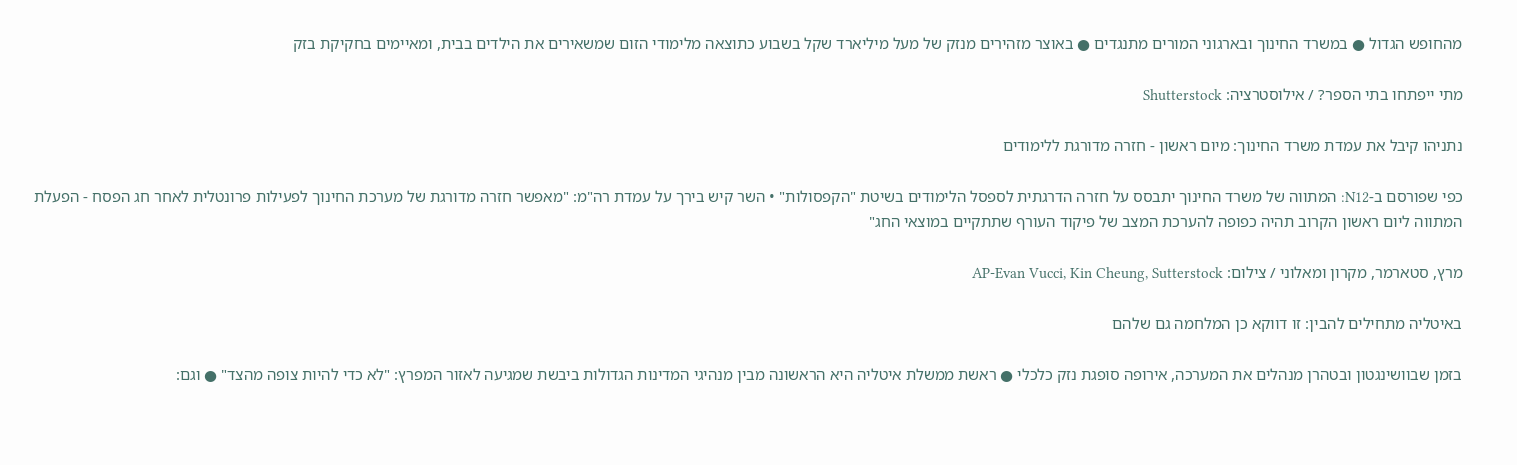מהחופש הגדול ● במשרד החינוך ובארגוני המורים מתנגדים ● באוצר מזהירים מנזק של מעל מיליארד שקל בשבוע כתוצאה מלימודי הזום שמשאירים את הילדים בבית, ומאיימים בחקיקת בזק

מתי ייפתחו בתי הספר? / אילוסטרציה: Shutterstock

נתניהו קיבל את עמדת משרד החינוך: מיום ראשון - חזרה מדורגת ללימודים

כפי שפורסם ב-N12: המתווה של משרד החינוך יתבסס על חזרה הדרגתית לספסל הלימודים בשיטת "הקפסולות" • השר קיש בירך על עמדת רה"מ: "מאפשר חזרה מדורגת של מערכת החינוך לפעילות פרונטלית לאחר חג הפסח - הפעלת המתווה ליום ראשון הקרוב תהיה כפופה להערכת המצב של פיקוד העורף שתתקיים במוצאי החג"

מרץ, סטארמר, מקרון ומאלוני / צילום: AP-Evan Vucci, Kin Cheung, Sutterstock

באיטליה מתחילים להבין: זו דווקא כן המלחמה גם שלהם

בזמן שבוושינגטון ובטהרן מנהלים את המערכה, אירופה סופגת נזק כלכלי ● ראשת ממשלת איטליה היא הראשונה מבין מנהיגי המדינות הגדולות ביבשת שמגיעה לאזור המפרץ: "לא כדי להיות צופה מהצד" ● וגם: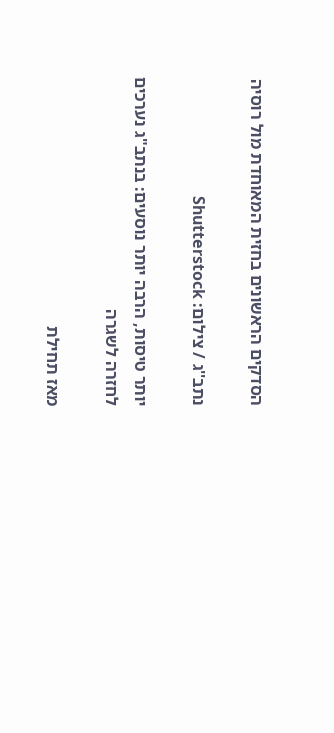הסדקים הראשונים בחזית המאוחדת מול רוסיה

נתב''ג / צילום: Shutterstock

יותר טיסות, הרבה יותר נוסעים: בנתב"ג נערכים לחזרה לשגרה

מאז תחילת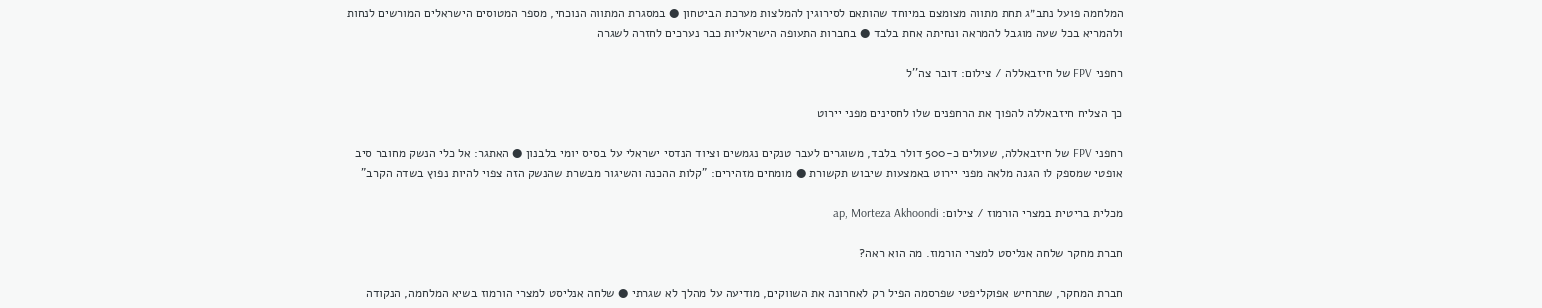המלחמה פועל נתב״ג תחת מתווה מצומצם במיוחד שהותאם לסירוגין להמלצות מערכת הביטחון ● במסגרת המתווה הנוכחי, מספר המטוסים הישראלים המורשים לנחות ולהמריא בכל שעה מוגבל להמראה ונחיתה אחת בלבד ● בחברות התעופה הישראליות כבר נערכים לחזרה לשגרה

רחפני FPV של חיזבאללה / צילום: דובר צה''ל

כך הצליח חיזבאללה להפוך את הרחפנים שלו לחסינים מפני יירוט

רחפני FPV של חיזבאללה, שעולים כ-500 דולר בלבד, משוגרים לעבר טנקים נגמשים וציוד הנדסי ישראלי על בסיס יומי בלבנון ● האתגר: אל כלי הנשק מחובר סיב אופטי שמספק לו הגנה מלאה מפני יירוט באמצעות שיבוש תקשורת ● מומחים מזהירים: "קלות ההכנה והשיגור מבשרת שהנשק הזה צפוי להיות נפוץ בשדה הקרב"

מכלית בריטית במצרי הורמוז / צילום: ap, Morteza Akhoondi

חברת מחקר שלחה אנליסט למצרי הורמוז. מה הוא ראה?

חברת המחקר, שתרחיש אפוקליפטי שפרסמה הפיל רק לאחרונה את השווקים, מודיעה על מהלך לא שגרתי ● שלחה אנליסט למצרי הורמוז בשיא המלחמה, הנקודה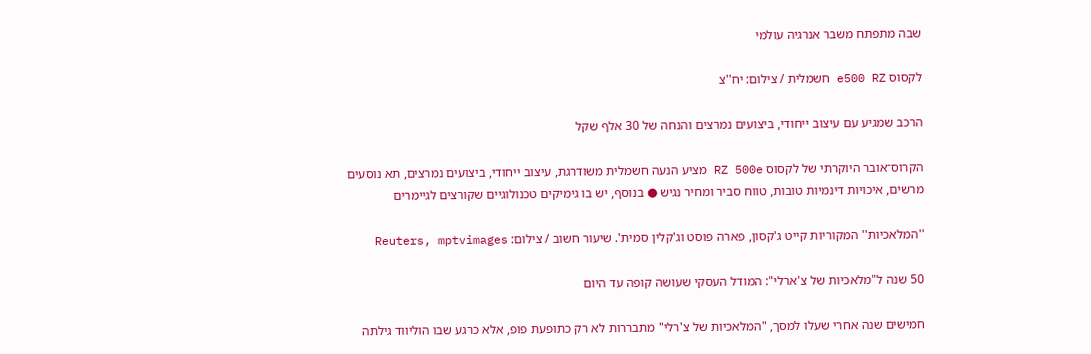שבה מתפתח משבר אנרגיה עולמי

לקסוס e500 RZ חשמלית / צילום: יח''צ

הרכב שמגיע עם עיצוב ייחודי, ביצועים נמרצים והנחה של 30 אלף שקל

הקרוס־אובר היוקרתי של לקסוס RZ 500e מציע הנעה חשמלית משודרגת, עיצוב ייחודי, ביצועים נמרצים, תא נוסעים מרשים, איכויות דינמיות טובות, טווח סביר ומחיר נגיש ● בנוסף, יש בו גימיקים טכנולוגיים שקורצים לגיימרים

''המלאכיות'' המקוריות קייט ג'קסון, פארה פוסט וג'קלין סמית'. שיעור חשוב / צילום: Reuters, mptvimages

50 שנה ל"מלאכיות של צ'ארלי": המודל העסקי שעושה קופה עד היום

חמישים שנה אחרי שעלו למסך, "המלאכיות של צ'רלי" מתבררות לא רק כתופעת פופ, אלא כרגע שבו הוליווד גילתה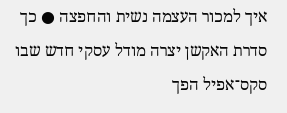איך למכור העצמה נשית והחפצה ● כך סדרת האקשן יצרה מודל עסקי חדש שבו סקס־אפיל הפך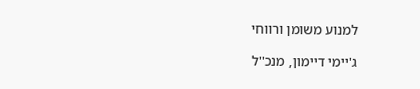למנוע משומן ורווחי

ג'יימי דיימון, מנכ''ל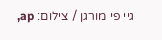גיי פי מורגן / צילום: ap,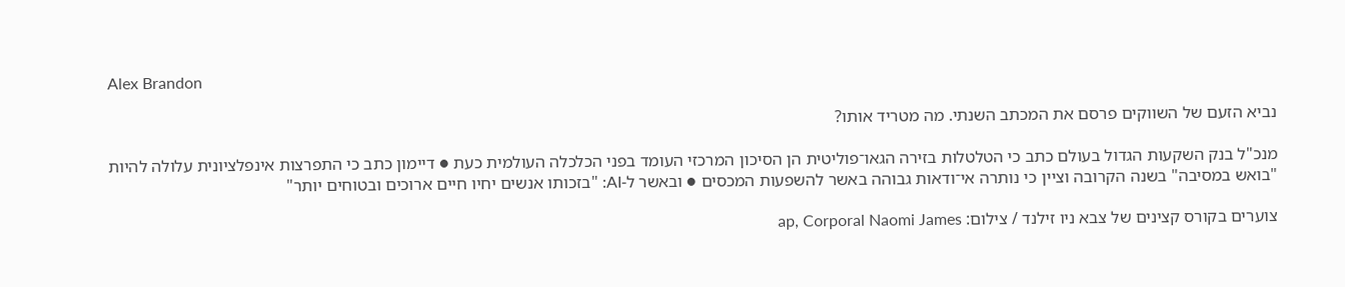Alex Brandon

נביא הזעם של השווקים פרסם את המכתב השנתי. מה מטריד אותו?

מנכ"ל בנק השקעות הגדול בעולם כתב כי הטלטלות בזירה הגאו־פוליטית הן הסיכון המרכזי העומד בפני הכלכלה העולמית כעת ● דיימון כתב כי התפרצות אינפלציונית עלולה להיות "בואש במסיבה" בשנה הקרובה וציין כי נותרה אי־ודאות גבוהה באשר להשפעות המכסים ● ובאשר ל-AI: "בזכותו אנשים יחיו חיים ארוכים ובטוחים יותר"

צוערים בקורס קצינים של צבא ניו זילנד / צילום: ap, Corporal Naomi James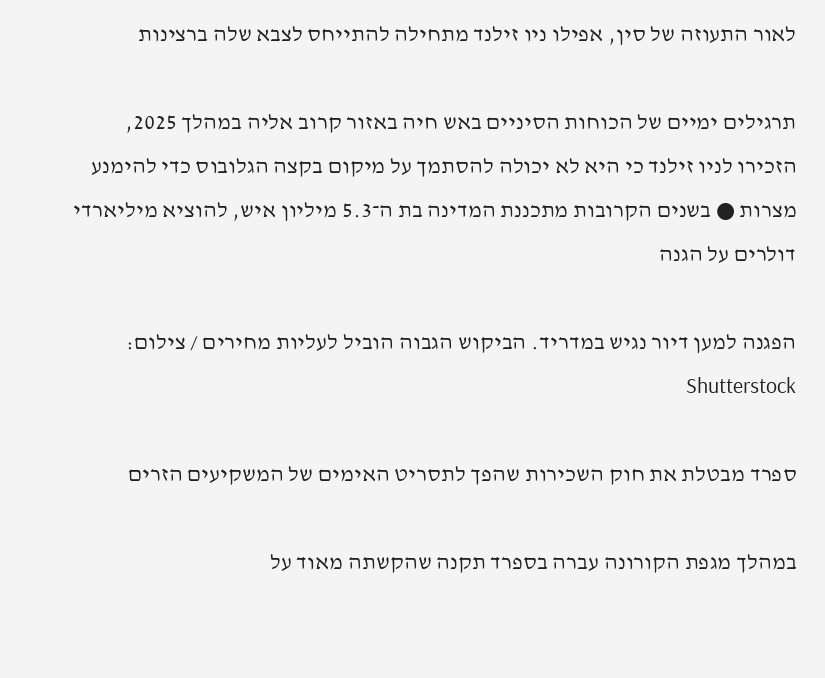לאור התעוזה של סין, אפילו ניו זילנד מתחילה להתייחס לצבא שלה ברצינות

תרגילים ימיים של הכוחות הסיניים באש חיה באזור קרוב אליה במהלך 2025, הזכירו לניו זילנד כי היא לא יכולה להסתמך על מיקום בקצה הגלובוס כדי להימנע מצרות ● בשנים הקרובות מתכננת המדינה בת ה־5.3 מיליון איש, להוציא מיליארדי דולרים על הגנה

הפגנה למען דיור נגיש במדריד. הביקוש הגבוה הוביל לעליות מחירים / צילום: Shutterstock

ספרד מבטלת את חוק השכירות שהפך לתסריט האימים של המשקיעים הזרים

במהלך מגפת הקורונה עברה בספרד תקנה שהקשתה מאוד על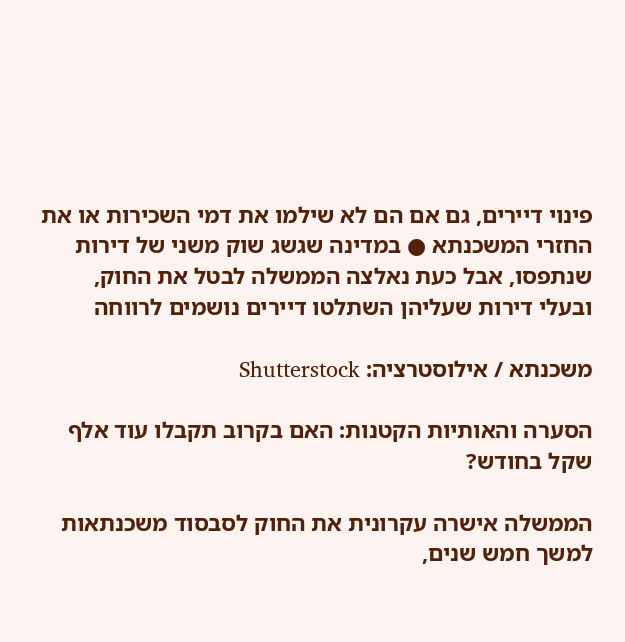פינוי דיירים, גם אם הם לא שילמו את דמי השכירות או את החזרי המשכנתא ● במדינה שגשג שוק משני של דירות שנתפסו, אבל כעת נאלצה הממשלה לבטל את החוק, ובעלי דירות שעליהן השתלטו דיירים נושמים לרווחה

משכנתא / אילוסטרציה: Shutterstock

הסערה והאותיות הקטנות: האם בקרוב תקבלו עוד אלף שקל בחודש?

הממשלה אישרה עקרונית את החוק לסבסוד משכנתאות למשך חמש שנים,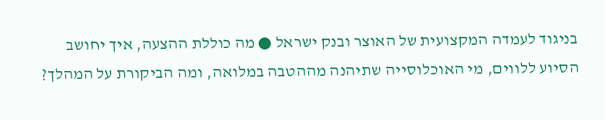בניגוד לעמדה המקצועית של האוצר ובנק ישראל ● מה כוללת ההצעה, איך יחושב הסיוע ללווים, מי האוכלוסייה שתיהנה מההטבה במלואה, ומה הביקורת על המהלך?